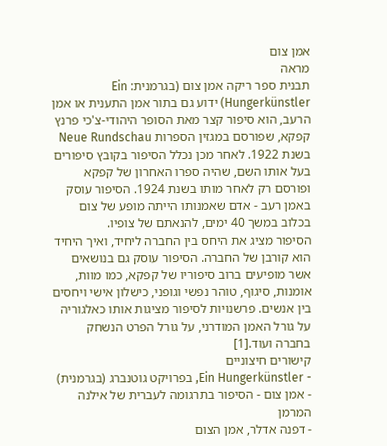אמן צום
מראה
תבנית ספר ריקה אמן צום (בגרמנית: Ein Hungerkünstler) ידוע גם בתור אמן התענית או אמן הרעב, הוא סיפור קצר מאת הסופר היהודי-צ'כי פרנץ קפקא, שפורסם במגזין הספרות Neue Rundschau בשנת 1922. לאחר מכן נכלל הסיפור בקובץ סיפורים בעל אותו השם, שהיה ספרו האחרון של קפקא ופורסם רק לאחר מותו בשנת 1924. הסיפור עוסק באמן רעב - אדם שאמנותו הייתה מופע של צום בכלוב במשך 40 ימים, להנאתם של צופיו.
הסיפור מציג את היחס בין החברה ליחיד, ואיך היחיד הוא קורבן של החברה. הסיפור עוסק גם בנושאים אשר מופיעים ברוב סיפוריו של קפקא, כמו מוות, אומנות, סיגוף, טוהר נפשי וגופני, כישלון אישי ויחסים בין אנשים. פרשנויות לסיפור מציגות אותו כאלגוריה על גורל האמן המודרני, על גורל הפרט הנשחק בחברה ועוד.[1]
קישורים חיצוניים
- Ein Hungerkünstler, בפרויקט גוטנברג (בגרמנית)
- אמן צום - הסיפור בתרגומה לעברית של אילנה המרמן
- דפנה אדלר, אמן הצום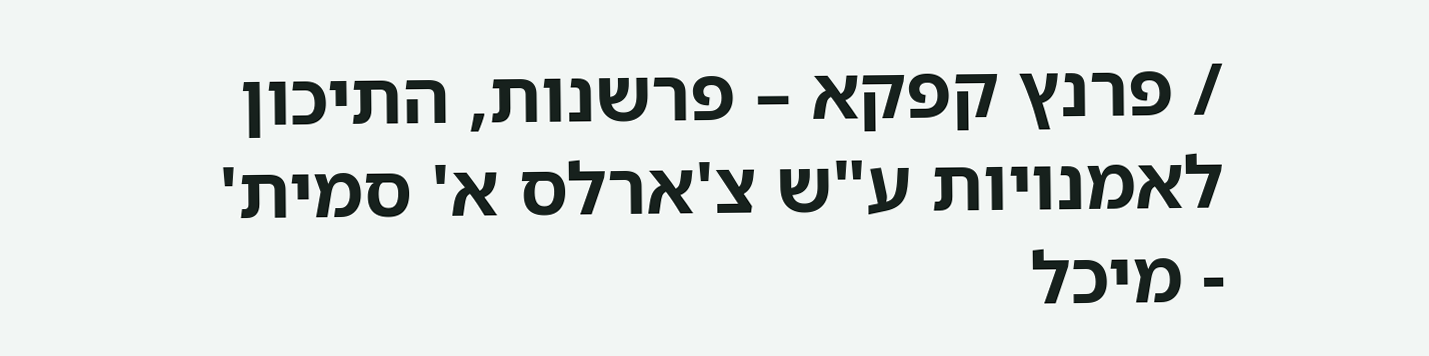/ פרנץ קפקא – פרשנות, התיכון לאמנויות ע"ש צ'ארלס א' סמית'
- מיכל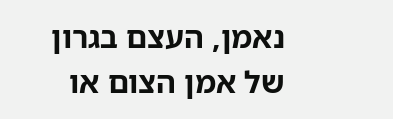נאמן, העצם בגרון של אמן הצום או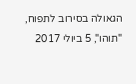הגאולה בסירוב לתפוח, "תוהו", 5 ביולי 2017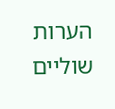הערות שוליים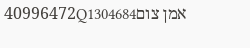אמן צום40996472Q1304684